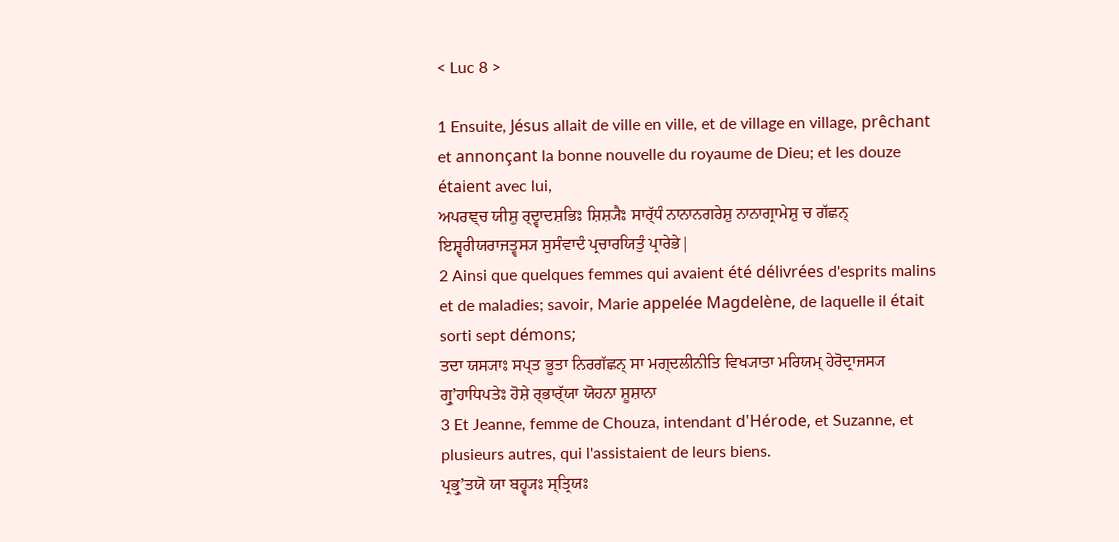< Luc 8 >

1 Ensuite, Jésus allait de ville en ville, et de village en village, prêchant et annonçant la bonne nouvelle du royaume de Dieu; et les douze étaient avec lui,
ਅਪਰਞ੍ਚ ਯੀਸ਼ੁ ਰ੍ਦ੍ਵਾਦਸ਼ਭਿਃ ਸ਼ਿਸ਼੍ਯੈਃ ਸਾਰ੍ੱਧੰ ਨਾਨਾਨਗਰੇਸ਼ੁ ਨਾਨਾਗ੍ਰਾਮੇਸ਼ੁ ਚ ਗੱਛਨ੍ ਇਸ਼੍ਵਰੀਯਰਾਜਤ੍ਵਸ੍ਯ ਸੁਸੰਵਾਦੰ ਪ੍ਰਚਾਰਯਿਤੁੰ ਪ੍ਰਾਰੇਭੇ|
2 Ainsi que quelques femmes qui avaient été délivrées d'esprits malins et de maladies; savoir, Marie appelée Magdelène, de laquelle il était sorti sept démons;
ਤਦਾ ਯਸ੍ਯਾਃ ਸਪ੍ਤ ਭੂਤਾ ਨਿਰਗੱਛਨ੍ ਸਾ ਮਗ੍ਦਲੀਨੀਤਿ ਵਿਖ੍ਯਾਤਾ ਮਰਿਯਮ੍ ਹੇਰੋਦ੍ਰਾਜਸ੍ਯ ਗ੍ਰੁʼਹਾਧਿਪਤੇਃ ਹੋਸ਼ੇ ਰ੍ਭਾਰ੍ੱਯਾ ਯੋਹਨਾ ਸ਼ੂਸ਼ਾਨਾ
3 Et Jeanne, femme de Chouza, intendant d'Hérode, et Suzanne, et plusieurs autres, qui l'assistaient de leurs biens.
ਪ੍ਰਭ੍ਰੁʼਤਯੋ ਯਾ ਬਹ੍ਵ੍ਯਃ ਸ੍ਤ੍ਰਿਯਃ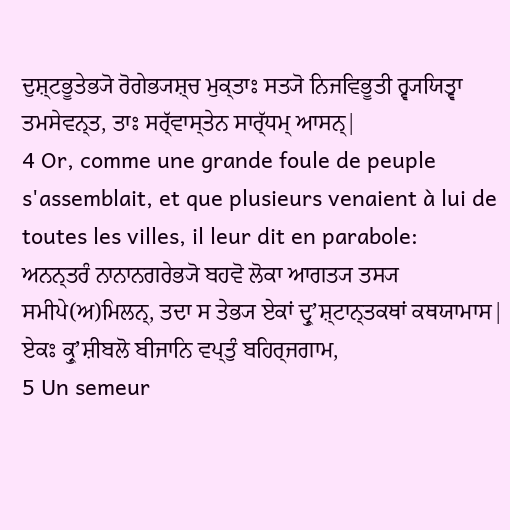ਦੁਸ਼੍ਟਭੂਤੇਭ੍ਯੋ ਰੋਗੇਭ੍ਯਸ਼੍ਚ ਮੁਕ੍ਤਾਃ ਸਤ੍ਯੋ ਨਿਜਵਿਭੂਤੀ ਰ੍ਵ੍ਯਯਿਤ੍ਵਾ ਤਮਸੇਵਨ੍ਤ, ਤਾਃ ਸਰ੍ੱਵਾਸ੍ਤੇਨ ਸਾਰ੍ੱਧਮ੍ ਆਸਨ੍|
4 Or, comme une grande foule de peuple s'assemblait, et que plusieurs venaient à lui de toutes les villes, il leur dit en parabole:
ਅਨਨ੍ਤਰੰ ਨਾਨਾਨਗਰੇਭ੍ਯੋ ਬਹਵੋ ਲੋਕਾ ਆਗਤ੍ਯ ਤਸ੍ਯ ਸਮੀਪੇ(ਅ)ਮਿਲਨ੍, ਤਦਾ ਸ ਤੇਭ੍ਯ ਏਕਾਂ ਦ੍ਰੁʼਸ਼੍ਟਾਨ੍ਤਕਥਾਂ ਕਥਯਾਮਾਸ| ਏਕਃ ਕ੍ਰੁʼਸ਼ੀਬਲੋ ਬੀਜਾਨਿ ਵਪ੍ਤੁੰ ਬਹਿਰ੍ਜਗਾਮ,
5 Un semeur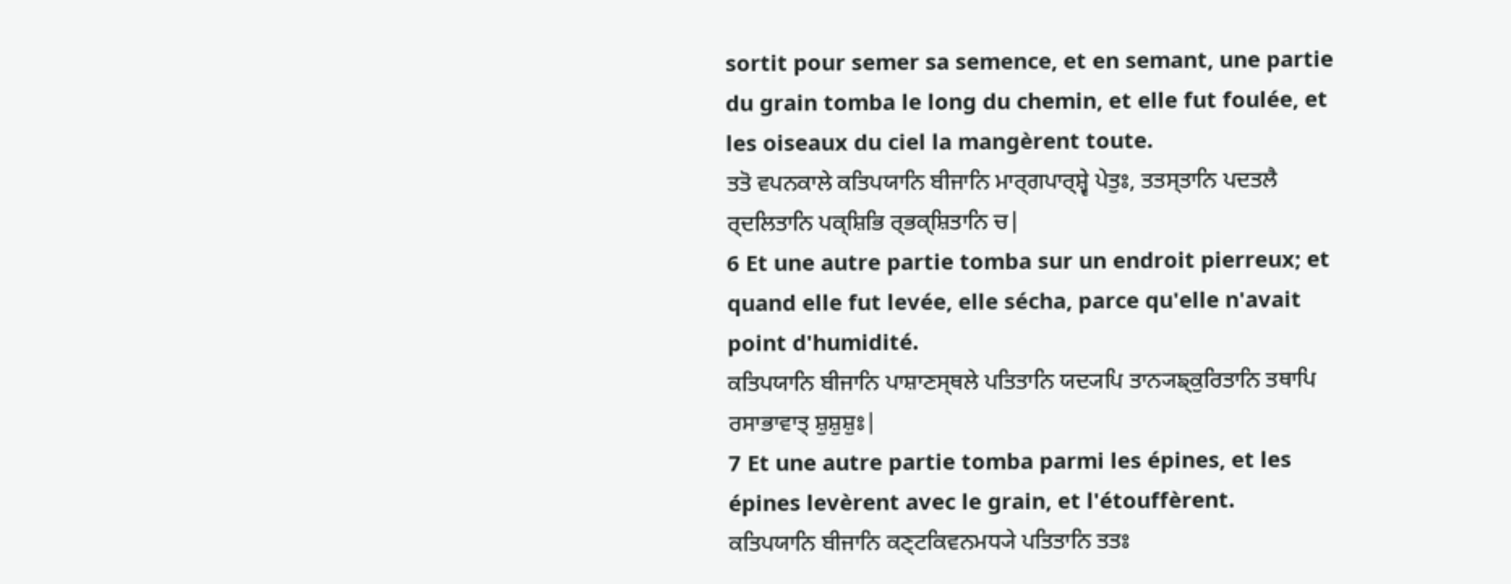sortit pour semer sa semence, et en semant, une partie du grain tomba le long du chemin, et elle fut foulée, et les oiseaux du ciel la mangèrent toute.
ਤਤੋ ਵਪਨਕਾਲੇ ਕਤਿਪਯਾਨਿ ਬੀਜਾਨਿ ਮਾਰ੍ਗਪਾਰ੍ਸ਼੍ਵੇ ਪੇਤੁਃ, ਤਤਸ੍ਤਾਨਿ ਪਦਤਲੈ ਰ੍ਦਲਿਤਾਨਿ ਪਕ੍ਸ਼ਿਭਿ ਰ੍ਭਕ੍ਸ਼ਿਤਾਨਿ ਚ|
6 Et une autre partie tomba sur un endroit pierreux; et quand elle fut levée, elle sécha, parce qu'elle n'avait point d'humidité.
ਕਤਿਪਯਾਨਿ ਬੀਜਾਨਿ ਪਾਸ਼ਾਣਸ੍ਥਲੇ ਪਤਿਤਾਨਿ ਯਦ੍ਯਪਿ ਤਾਨ੍ਯਙ੍ਕੁਰਿਤਾਨਿ ਤਥਾਪਿ ਰਸਾਭਾਵਾਤ੍ ਸ਼ੁਸ਼ੁਸ਼ੁਃ|
7 Et une autre partie tomba parmi les épines, et les épines levèrent avec le grain, et l'étouffèrent.
ਕਤਿਪਯਾਨਿ ਬੀਜਾਨਿ ਕਣ੍ਟਕਿਵਨਮਧ੍ਯੇ ਪਤਿਤਾਨਿ ਤਤਃ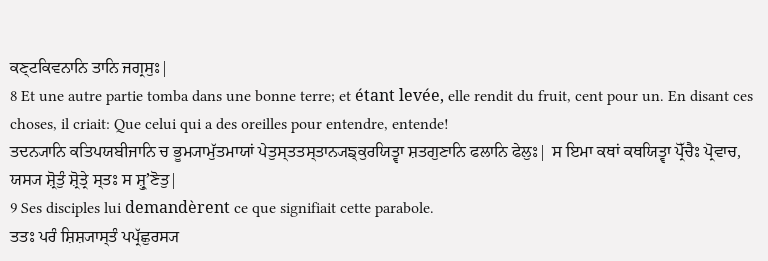ਕਣ੍ਟਕਿਵਨਾਨਿ ਤਾਨਿ ਜਗ੍ਰਸੁਃ|
8 Et une autre partie tomba dans une bonne terre; et étant levée, elle rendit du fruit, cent pour un. En disant ces choses, il criait: Que celui qui a des oreilles pour entendre, entende!
ਤਦਨ੍ਯਾਨਿ ਕਤਿਪਯਬੀਜਾਨਿ ਚ ਭੂਮ੍ਯਾਮੁੱਤਮਾਯਾਂ ਪੇਤੁਸ੍ਤਤਸ੍ਤਾਨ੍ਯਙ੍ਕੁਰਯਿਤ੍ਵਾ ਸ਼ਤਗੁਣਾਨਿ ਫਲਾਨਿ ਫੇਲੁਃ| ਸ ਇਮਾ ਕਥਾਂ ਕਥਯਿਤ੍ਵਾ ਪ੍ਰੋੱਚੈਃ ਪ੍ਰੋਵਾਚ, ਯਸ੍ਯ ਸ਼੍ਰੋਤੁੰ ਸ਼੍ਰੋਤ੍ਰੇ ਸ੍ਤਃ ਸ ਸ਼੍ਰੁʼਣੋਤੁ|
9 Ses disciples lui demandèrent ce que signifiait cette parabole.
ਤਤਃ ਪਰੰ ਸ਼ਿਸ਼੍ਯਾਸ੍ਤੰ ਪਪ੍ਰੱਛੁਰਸ੍ਯ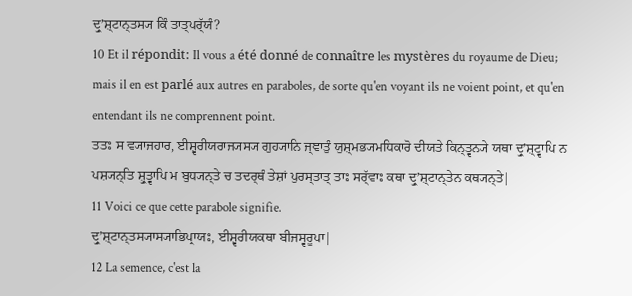ਦ੍ਰੁʼਸ਼੍ਟਾਨ੍ਤਸ੍ਯ ਕਿੰ ਤਾਤ੍ਪਰ੍ੱਯੰ?
10 Et il répondit: Il vous a été donné de connaître les mystères du royaume de Dieu; mais il en est parlé aux autres en paraboles, de sorte qu'en voyant ils ne voient point, et qu'en entendant ils ne comprennent point.
ਤਤਃ ਸ ਵ੍ਯਾਜਹਾਰ, ਈਸ਼੍ਵਰੀਯਰਾਜ੍ਯਸ੍ਯ ਗੁਹ੍ਯਾਨਿ ਜ੍ਞਾਤੁੰ ਯੁਸ਼੍ਮਭ੍ਯਮਧਿਕਾਰੋ ਦੀਯਤੇ ਕਿਨ੍ਤ੍ਵਨ੍ਯੇ ਯਥਾ ਦ੍ਰੁʼਸ਼੍ਟ੍ਵਾਪਿ ਨ ਪਸ਼੍ਯਨ੍ਤਿ ਸ਼੍ਰੁਤ੍ਵਾਪਿ ਮ ਬੁਧ੍ਯਨ੍ਤੇ ਚ ਤਦਰ੍ਥੰ ਤੇਸ਼ਾਂ ਪੁਰਸ੍ਤਾਤ੍ ਤਾਃ ਸਰ੍ੱਵਾਃ ਕਥਾ ਦ੍ਰੁʼਸ਼੍ਟਾਨ੍ਤੇਨ ਕਥ੍ਯਨ੍ਤੇ|
11 Voici ce que cette parabole signifie.
ਦ੍ਰੁʼਸ਼੍ਟਾਨ੍ਤਸ੍ਯਾਸ੍ਯਾਭਿਪ੍ਰਾਯਃ, ਈਸ਼੍ਵਰੀਯਕਥਾ ਬੀਜਸ੍ਵਰੂਪਾ|
12 La semence, c'est la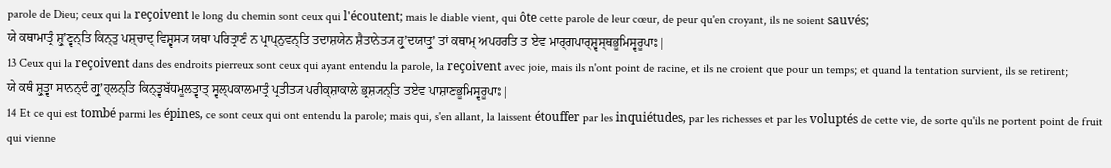parole de Dieu; ceux qui la reçoivent le long du chemin sont ceux qui l'écoutent; mais le diable vient, qui ôte cette parole de leur cœur, de peur qu'en croyant, ils ne soient sauvés;
ਯੇ ਕਥਾਮਾਤ੍ਰੰ ਸ਼੍ਰੁʼਣ੍ਵਨ੍ਤਿ ਕਿਨ੍ਤੁ ਪਸ਼੍ਚਾਦ੍ ਵਿਸ਼੍ਵਸ੍ਯ ਯਥਾ ਪਰਿਤ੍ਰਾਣੰ ਨ ਪ੍ਰਾਪ੍ਨੁਵਨ੍ਤਿ ਤਦਾਸ਼ਯੇਨ ਸ਼ੈਤਾਨੇਤ੍ਯ ਹ੍ਰੁʼਦਯਾਤ੍ਰੁʼ ਤਾਂ ਕਥਾਮ੍ ਅਪਹਰਤਿ ਤ ਏਵ ਮਾਰ੍ਗਪਾਰ੍ਸ਼੍ਵਸ੍ਥਭੂਮਿਸ੍ਵਰੂਪਾਃ|
13 Ceux qui la reçoivent dans des endroits pierreux sont ceux qui ayant entendu la parole, la reçoivent avec joie, mais ils n'ont point de racine, et ils ne croient que pour un temps; et quand la tentation survient, ils se retirent;
ਯੇ ਕਥੰ ਸ਼੍ਰੁਤ੍ਵਾ ਸਾਨਨ੍ਦੰ ਗ੍ਰੁʼਹ੍ਲਨ੍ਤਿ ਕਿਨ੍ਤ੍ਵਬੱਧਮੂਲਤ੍ਵਾਤ੍ ਸ੍ਵਲ੍ਪਕਾਲਮਾਤ੍ਰੰ ਪ੍ਰਤੀਤ੍ਯ ਪਰੀਕ੍ਸ਼ਾਕਾਲੇ ਭ੍ਰਸ਼੍ਯਨ੍ਤਿ ਤਏਵ ਪਾਸ਼ਾਣਭੂਮਿਸ੍ਵਰੂਪਾਃ|
14 Et ce qui est tombé parmi les épines, ce sont ceux qui ont entendu la parole; mais qui, s'en allant, la laissent étouffer par les inquiétudes, par les richesses et par les voluptés de cette vie, de sorte qu'ils ne portent point de fruit qui vienne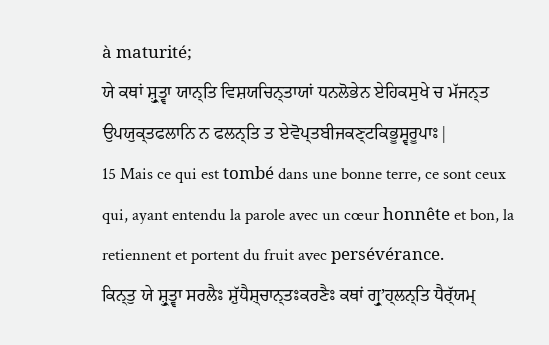à maturité;
ਯੇ ਕਥਾਂ ਸ਼੍ਰੁਤ੍ਵਾ ਯਾਨ੍ਤਿ ਵਿਸ਼ਯਚਿਨ੍ਤਾਯਾਂ ਧਨਲੋਭੇਨ ਏਹਿਕਸੁਖੇ ਚ ਮੱਜਨ੍ਤ ਉਪਯੁਕ੍ਤਫਲਾਨਿ ਨ ਫਲਨ੍ਤਿ ਤ ਏਵੋਪ੍ਤਬੀਜਕਣ੍ਟਕਿਭੂਸ੍ਵਰੂਪਾਃ|
15 Mais ce qui est tombé dans une bonne terre, ce sont ceux qui, ayant entendu la parole avec un cœur honnête et bon, la retiennent et portent du fruit avec persévérance.
ਕਿਨ੍ਤੁ ਯੇ ਸ਼੍ਰੁਤ੍ਵਾ ਸਰਲੈਃ ਸ਼ੁੱਧੈਸ਼੍ਚਾਨ੍ਤਃਕਰਣੈਃ ਕਥਾਂ ਗ੍ਰੁʼਹ੍ਲਨ੍ਤਿ ਧੈਰ੍ੱਯਮ੍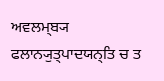ਅਵਲਮ੍ਬ੍ਯ ਫਲਾਨ੍ਯੁਤ੍ਪਾਦਯਨ੍ਤਿ ਚ ਤ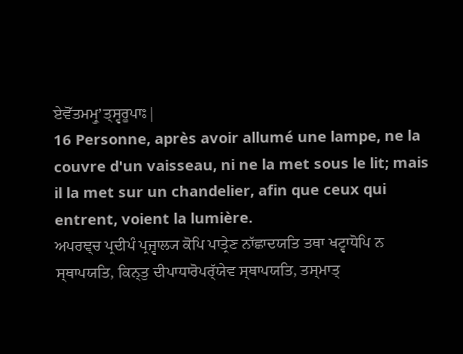ਏਵੋੱਤਮਮ੍ਰੁʼਤ੍ਸ੍ਵਰੂਪਾਃ|
16 Personne, après avoir allumé une lampe, ne la couvre d'un vaisseau, ni ne la met sous le lit; mais il la met sur un chandelier, afin que ceux qui entrent, voient la lumière.
ਅਪਰਞ੍ਚ ਪ੍ਰਦੀਪੰ ਪ੍ਰਜ੍ਵਾਲ੍ਯ ਕੋਪਿ ਪਾਤ੍ਰੇਣ ਨਾੱਛਾਦਯਤਿ ਤਥਾ ਖਟ੍ਵਾਧੋਪਿ ਨ ਸ੍ਥਾਪਯਤਿ, ਕਿਨ੍ਤੁ ਦੀਪਾਧਾਰੋਪਰ੍ੱਯੇਵ ਸ੍ਥਾਪਯਤਿ, ਤਸ੍ਮਾਤ੍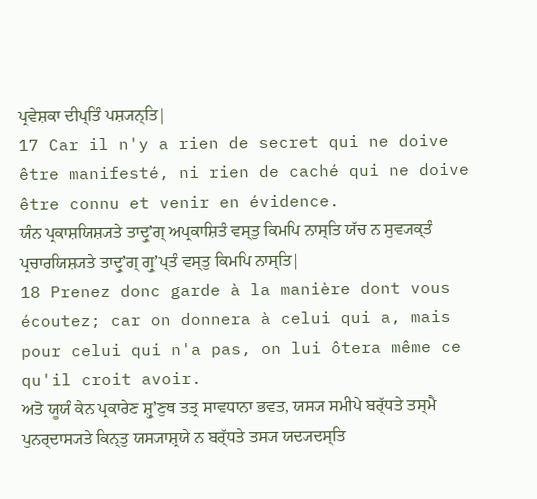ਪ੍ਰਵੇਸ਼ਕਾ ਦੀਪ੍ਤਿੰ ਪਸ਼੍ਯਨ੍ਤਿ|
17 Car il n'y a rien de secret qui ne doive être manifesté, ni rien de caché qui ne doive être connu et venir en évidence.
ਯੰਨ ਪ੍ਰਕਾਸ਼ਯਿਸ਼੍ਯਤੇ ਤਾਦ੍ਰੁʼਗ੍ ਅਪ੍ਰਕਾਸ਼ਿਤੰ ਵਸ੍ਤੁ ਕਿਮਪਿ ਨਾਸ੍ਤਿ ਯੱਚ ਨ ਸੁਵ੍ਯਕ੍ਤੰ ਪ੍ਰਚਾਰਯਿਸ਼੍ਯਤੇ ਤਾਦ੍ਰੁʼਗ੍ ਗ੍ਰੁʼਪ੍ਤੰ ਵਸ੍ਤੁ ਕਿਮਪਿ ਨਾਸ੍ਤਿ|
18 Prenez donc garde à la manière dont vous écoutez; car on donnera à celui qui a, mais pour celui qui n'a pas, on lui ôtera même ce qu'il croit avoir.
ਅਤੋ ਯੂਯੰ ਕੇਨ ਪ੍ਰਕਾਰੇਣ ਸ਼੍ਰੁʼਣੁਥ ਤਤ੍ਰ ਸਾਵਧਾਨਾ ਭਵਤ, ਯਸ੍ਯ ਸਮੀਪੇ ਬਰ੍ੱਧਤੇ ਤਸ੍ਮੈ ਪੁਨਰ੍ਦਾਸ੍ਯਤੇ ਕਿਨ੍ਤੁ ਯਸ੍ਯਾਸ਼੍ਰਯੇ ਨ ਬਰ੍ੱਧਤੇ ਤਸ੍ਯ ਯਦ੍ਯਦਸ੍ਤਿ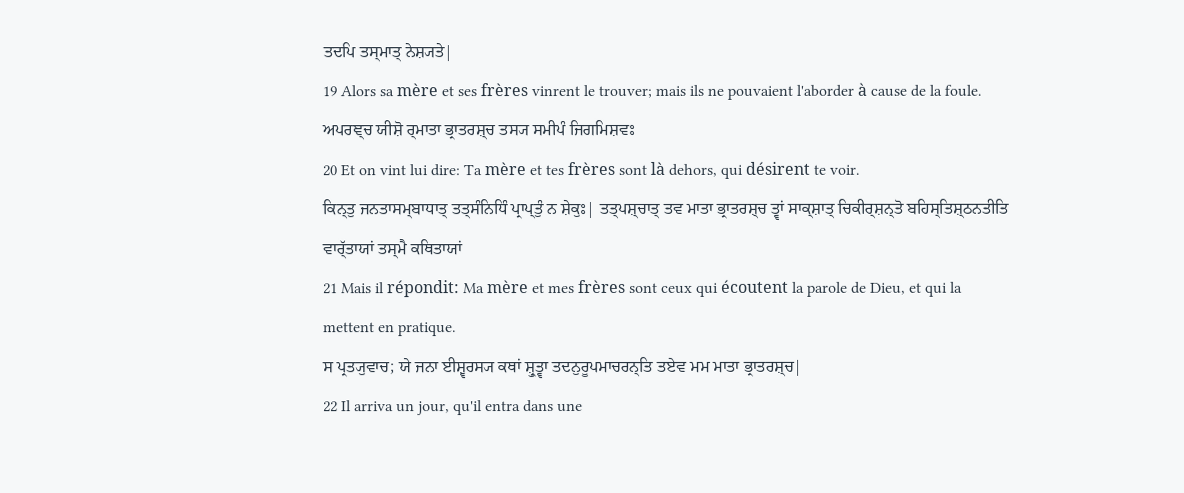ਤਦਪਿ ਤਸ੍ਮਾਤ੍ ਨੇਸ਼੍ਯਤੇ|
19 Alors sa mère et ses frères vinrent le trouver; mais ils ne pouvaient l'aborder à cause de la foule.
ਅਪਰਞ੍ਚ ਯੀਸ਼ੋ ਰ੍ਮਾਤਾ ਭ੍ਰਾਤਰਸ਼੍ਚ ਤਸ੍ਯ ਸਮੀਪੰ ਜਿਗਮਿਸ਼ਵਃ
20 Et on vint lui dire: Ta mère et tes frères sont là dehors, qui désirent te voir.
ਕਿਨ੍ਤੁ ਜਨਤਾਸਮ੍ਬਾਧਾਤ੍ ਤਤ੍ਸੰਨਿਧਿੰ ਪ੍ਰਾਪ੍ਤੁੰ ਨ ਸ਼ੇਕੁਃ| ਤਤ੍ਪਸ਼੍ਚਾਤ੍ ਤਵ ਮਾਤਾ ਭ੍ਰਾਤਰਸ਼੍ਚ ਤ੍ਵਾਂ ਸਾਕ੍ਸ਼ਾਤ੍ ਚਿਕੀਰ੍ਸ਼ਨ੍ਤੋ ਬਹਿਸ੍ਤਿਸ਼੍ਠਨਤੀਤਿ ਵਾਰ੍ੱਤਾਯਾਂ ਤਸ੍ਮੈ ਕਥਿਤਾਯਾਂ
21 Mais il répondit: Ma mère et mes frères sont ceux qui écoutent la parole de Dieu, et qui la mettent en pratique.
ਸ ਪ੍ਰਤ੍ਯੁਵਾਚ; ਯੇ ਜਨਾ ਈਸ਼੍ਵਰਸ੍ਯ ਕਥਾਂ ਸ਼੍ਰੁਤ੍ਵਾ ਤਦਨੁਰੂਪਮਾਚਰਨ੍ਤਿ ਤਏਵ ਮਮ ਮਾਤਾ ਭ੍ਰਾਤਰਸ਼੍ਚ|
22 Il arriva un jour, qu'il entra dans une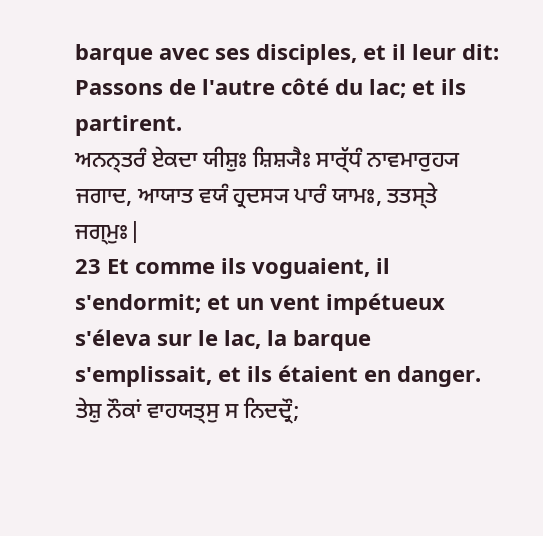barque avec ses disciples, et il leur dit: Passons de l'autre côté du lac; et ils partirent.
ਅਨਨ੍ਤਰੰ ਏਕਦਾ ਯੀਸ਼ੁਃ ਸ਼ਿਸ਼੍ਯੈਃ ਸਾਰ੍ੱਧੰ ਨਾਵਮਾਰੁਹ੍ਯ ਜਗਾਦ, ਆਯਾਤ ਵਯੰ ਹ੍ਰਦਸ੍ਯ ਪਾਰੰ ਯਾਮਃ, ਤਤਸ੍ਤੇ ਜਗ੍ਮੁਃ|
23 Et comme ils voguaient, il s'endormit; et un vent impétueux s'éleva sur le lac, la barque s'emplissait, et ils étaient en danger.
ਤੇਸ਼ੁ ਨੌਕਾਂ ਵਾਹਯਤ੍ਸੁ ਸ ਨਿਦਦ੍ਰੌ;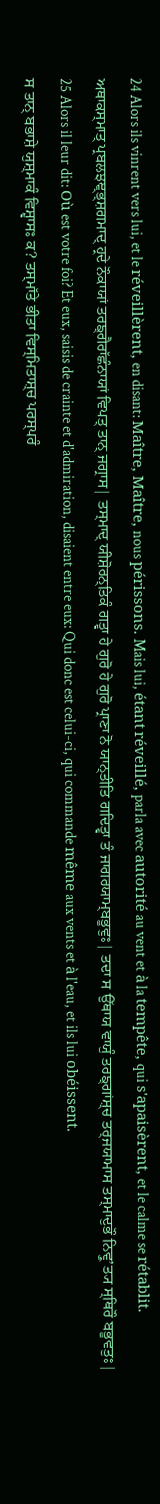24 Alors ils vinrent vers lui, et le réveillèrent, en disant: Maître, Maître, nous périssons. Mais lui, étant réveillé, parla avec autorité au vent et à la tempête, qui s'apaisèrent, et le calme se rétablit.
ਅਥਾਕਸ੍ਮਾਤ੍ ਪ੍ਰਬਲਝਞ੍ਭ੍ਸ਼ਗਮਾਦ੍ ਹ੍ਰਦੇ ਨੌਕਾਯਾਂ ਤਰਙ੍ਗੈਰਾੱਛੰਨਾਯਾਂ ਵਿਪਤ੍ ਤਾਨ੍ ਜਗ੍ਰਾਸ| ਤਸ੍ਮਾਦ੍ ਯੀਸ਼ੋਰਨ੍ਤਿਕੰ ਗਤ੍ਵਾ ਹੇ ਗੁਰੋ ਹੇ ਗੁਰੋ ਪ੍ਰਾਣਾ ਨੋ ਯਾਨ੍ਤੀਤਿ ਗਦਿਤ੍ਵਾ ਤੰ ਜਾਗਰਯਾਮ੍ਬਭੂਵੁਃ| ਤਦਾ ਸ ਉੱਥਾਯ ਵਾਯੁੰ ਤਰਙ੍ਗਾਂਸ਼੍ਚ ਤਰ੍ਜਯਾਮਾਸ ਤਸ੍ਮਾਦੁਭੌ ਨਿਵ੍ਰੁʼਤ੍ਯ ਸ੍ਥਿਰੌ ਬਭੂਵਤੁਃ|
25 Alors il leur dit: Où est votre foi? Et eux, saisis de crainte et d'admiration, disaient entre eux: Qui donc est celui-ci, qui commande même aux vents et à l'eau, et ils lui obéissent.
ਸ ਤਾਨ੍ ਬਭਾਸ਼ੇ ਯੁਸ਼੍ਮਾਕੰ ਵਿਸ਼੍ਵਾਸਃ ਕ? ਤਸ੍ਮਾੱਤੇ ਭੀਤਾ ਵਿਸ੍ਮਿਤਾਸ਼੍ਚ ਪਰਸ੍ਪਰੰ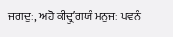ਜਗਦੁਃ, ਅਹੋ ਕੀਦ੍ਰੁʼਗਯੰ ਮਨੁਜਃ ਪਵਨੰ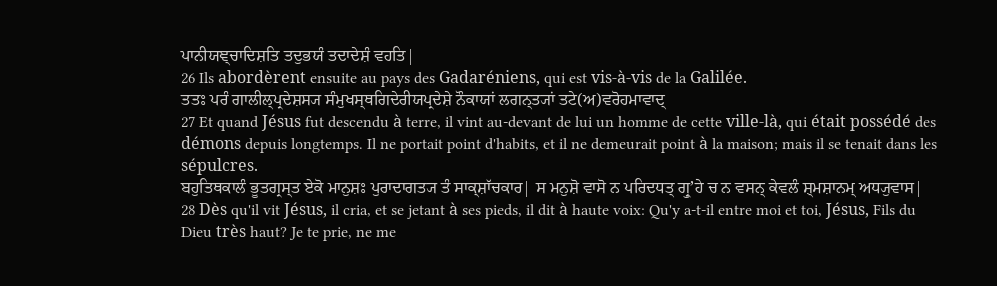ਪਾਨੀਯਞ੍ਚਾਦਿਸ਼ਤਿ ਤਦੁਭਯੰ ਤਦਾਦੇਸ਼ੰ ਵਹਤਿ|
26 Ils abordèrent ensuite au pays des Gadaréniens, qui est vis-à-vis de la Galilée.
ਤਤਃ ਪਰੰ ਗਾਲੀਲ੍ਪ੍ਰਦੇਸ਼ਸ੍ਯ ਸੰਮੁਖਸ੍ਥਗਿਦੇਰੀਯਪ੍ਰਦੇਸ਼ੇ ਨੌਕਾਯਾਂ ਲਗਨ੍ਤ੍ਯਾਂ ਤਟੇ(ਅ)ਵਰੋਹਮਾਵਾਦ੍
27 Et quand Jésus fut descendu à terre, il vint au-devant de lui un homme de cette ville-là, qui était possédé des démons depuis longtemps. Il ne portait point d'habits, et il ne demeurait point à la maison; mais il se tenait dans les sépulcres.
ਬਹੁਤਿਥਕਾਲੰ ਭੂਤਗ੍ਰਸ੍ਤ ਏਕੋ ਮਾਨੁਸ਼ਃ ਪੁਰਾਦਾਗਤ੍ਯ ਤੰ ਸਾਕ੍ਸ਼ਾੱਚਕਾਰ| ਸ ਮਨੁਸ਼ੋ ਵਾਸੋ ਨ ਪਰਿਦਧਤ੍ ਗ੍ਰੁʼਹੇ ਚ ਨ ਵਸਨ੍ ਕੇਵਲੰ ਸ਼੍ਮਸ਼ਾਨਮ੍ ਅਧ੍ਯੁਵਾਸ|
28 Dès qu'il vit Jésus, il cria, et se jetant à ses pieds, il dit à haute voix: Qu'y a-t-il entre moi et toi, Jésus, Fils du Dieu très haut? Je te prie, ne me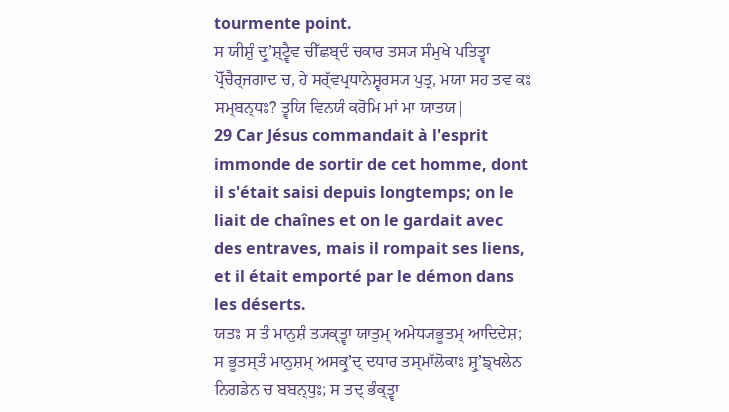tourmente point.
ਸ ਯੀਸ਼ੁੰ ਦ੍ਰੁʼਸ਼੍ਟ੍ਵੈਵ ਚੀੱਛਬ੍ਦੰ ਚਕਾਰ ਤਸ੍ਯ ਸੰਮੁਖੇ ਪਤਿਤ੍ਵਾ ਪ੍ਰੋੱਚੈਰ੍ਜਗਾਦ ਚ, ਹੇ ਸਰ੍ੱਵਪ੍ਰਧਾਨੇਸ਼੍ਵਰਸ੍ਯ ਪੁਤ੍ਰ, ਮਯਾ ਸਹ ਤਵ ਕਃ ਸਮ੍ਬਨ੍ਧਃ? ਤ੍ਵਯਿ ਵਿਨਯੰ ਕਰੋਮਿ ਮਾਂ ਮਾ ਯਾਤਯ|
29 Car Jésus commandait à l'esprit immonde de sortir de cet homme, dont il s'était saisi depuis longtemps; on le liait de chaînes et on le gardait avec des entraves, mais il rompait ses liens, et il était emporté par le démon dans les déserts.
ਯਤਃ ਸ ਤੰ ਮਾਨੁਸ਼ੰ ਤ੍ਯਕ੍ਤ੍ਵਾ ਯਾਤੁਮ੍ ਅਮੇਧ੍ਯਭੂਤਮ੍ ਆਦਿਦੇਸ਼; ਸ ਭੂਤਸ੍ਤੰ ਮਾਨੁਸ਼ਮ੍ ਅਸਕ੍ਰੁʼਦ੍ ਦਧਾਰ ਤਸ੍ਮਾੱਲੋਕਾਃ ਸ਼੍ਰੁʼਙ੍ਖਲੇਨ ਨਿਗਡੇਨ ਚ ਬਬਨ੍ਧੁਃ; ਸ ਤਦ੍ ਭੰਕ੍ਤ੍ਵਾ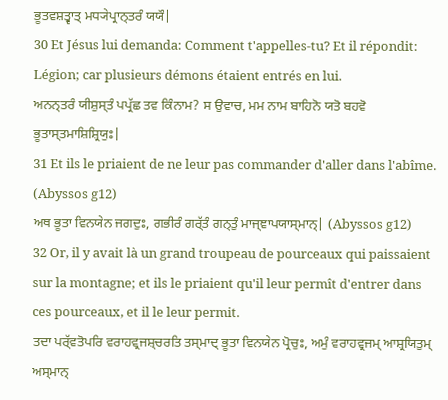ਭੂਤਵਸ਼ਤ੍ਵਾਤ੍ ਮਧ੍ਯੇਪ੍ਰਾਨ੍ਤਰੰ ਯਯੌ|
30 Et Jésus lui demanda: Comment t'appelles-tu? Et il répondit: Légion; car plusieurs démons étaient entrés en lui.
ਅਨਨ੍ਤਰੰ ਯੀਸ਼ੁਸ੍ਤੰ ਪਪ੍ਰੱਛ ਤਵ ਕਿੰਨਾਮ? ਸ ਉਵਾਚ, ਮਮ ਨਾਮ ਬਾਹਿਨੋ ਯਤੋ ਬਹਵੋ ਭੂਤਾਸ੍ਤਮਾਸ਼ਿਸ਼੍ਰਿਯੁਃ|
31 Et ils le priaient de ne leur pas commander d'aller dans l'abîme. (Abyssos g12)
ਅਥ ਭੂਤਾ ਵਿਨਯੇਨ ਜਗਦੁਃ, ਗਭੀਰੰ ਗਰ੍ੱਤੰ ਗਨ੍ਤੁੰ ਮਾਜ੍ਞਾਪਯਾਸ੍ਮਾਨ੍| (Abyssos g12)
32 Or, il y avait là un grand troupeau de pourceaux qui paissaient sur la montagne; et ils le priaient qu'il leur permît d'entrer dans ces pourceaux, et il le leur permit.
ਤਦਾ ਪਰ੍ੱਵਤੋਪਰਿ ਵਰਾਹਵ੍ਰਜਸ਼੍ਚਰਤਿ ਤਸ੍ਮਾਦ੍ ਭੂਤਾ ਵਿਨਯੇਨ ਪ੍ਰੋਚੁਃ, ਅਮੁੰ ਵਰਾਹਵ੍ਰਜਮ੍ ਆਸ਼੍ਰਯਿਤੁਮ੍ ਅਸ੍ਮਾਨ੍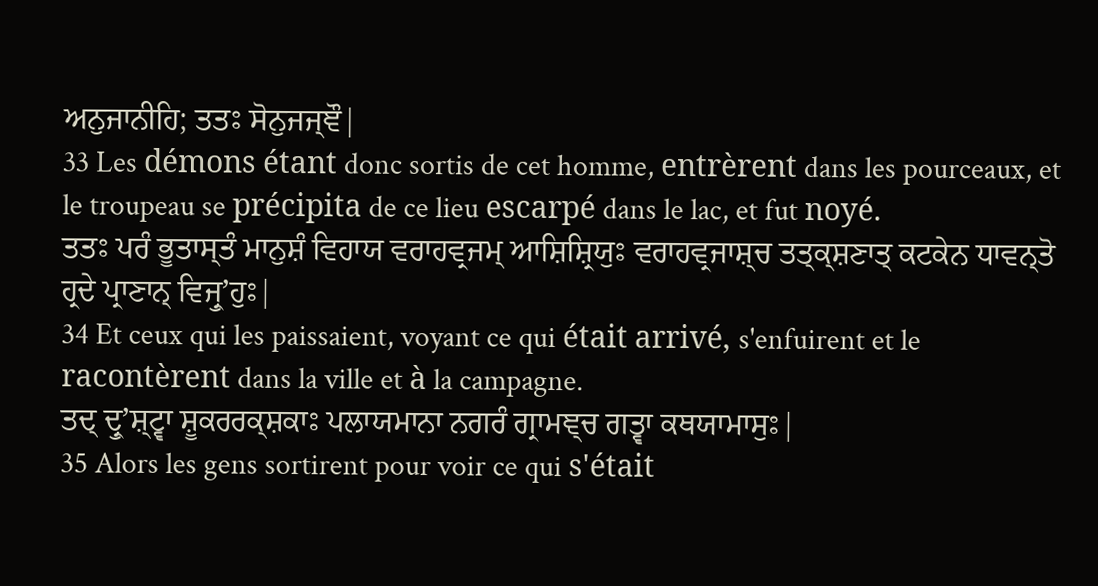ਅਨੁਜਾਨੀਹਿ; ਤਤਃ ਸੋਨੁਜਜ੍ਞੌ|
33 Les démons étant donc sortis de cet homme, entrèrent dans les pourceaux, et le troupeau se précipita de ce lieu escarpé dans le lac, et fut noyé.
ਤਤਃ ਪਰੰ ਭੂਤਾਸ੍ਤੰ ਮਾਨੁਸ਼ੰ ਵਿਹਾਯ ਵਰਾਹਵ੍ਰਜਮ੍ ਆਸ਼ਿਸ਼੍ਰਿਯੁਃ ਵਰਾਹਵ੍ਰਜਾਸ਼੍ਚ ਤਤ੍ਕ੍ਸ਼ਣਾਤ੍ ਕਟਕੇਨ ਧਾਵਨ੍ਤੋ ਹ੍ਰਦੇ ਪ੍ਰਾਣਾਨ੍ ਵਿਜ੍ਰੁʼਹੁਃ|
34 Et ceux qui les paissaient, voyant ce qui était arrivé, s'enfuirent et le racontèrent dans la ville et à la campagne.
ਤਦ੍ ਦ੍ਰੁʼਸ਼੍ਟ੍ਵਾ ਸ਼ੂਕਰਰਕ੍ਸ਼ਕਾਃ ਪਲਾਯਮਾਨਾ ਨਗਰੰ ਗ੍ਰਾਮਞ੍ਚ ਗਤ੍ਵਾ ਕਥਯਾਮਾਸੁਃ|
35 Alors les gens sortirent pour voir ce qui s'était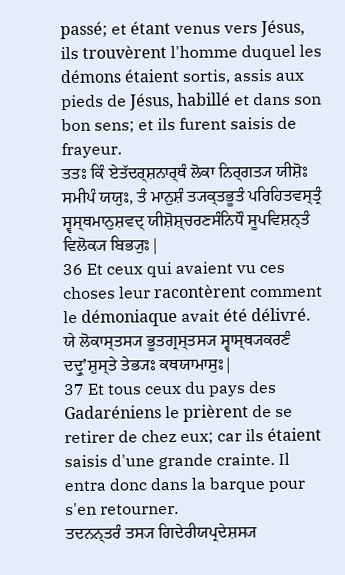passé; et étant venus vers Jésus, ils trouvèrent l'homme duquel les démons étaient sortis, assis aux pieds de Jésus, habillé et dans son bon sens; et ils furent saisis de frayeur.
ਤਤਃ ਕਿੰ ਏਤੱਦਰ੍ਸ਼ਨਾਰ੍ਥੰ ਲੋਕਾ ਨਿਰ੍ਗਤ੍ਯ ਯੀਸ਼ੋਃ ਸਮੀਪੰ ਯਯੁਃ, ਤੰ ਮਾਨੁਸ਼ੰ ਤ੍ਯਕ੍ਤਭੂਤੰ ਪਰਿਹਿਤਵਸ੍ਤ੍ਰੰ ਸ੍ਵਸ੍ਥਮਾਨੁਸ਼ਵਦ੍ ਯੀਸ਼ੋਸ਼੍ਚਰਣਸੰਨਿਧੌ ਸੂਪਵਿਸ਼ਨ੍ਤੰ ਵਿਲੋਕ੍ਯ ਬਿਭ੍ਯੁਃ|
36 Et ceux qui avaient vu ces choses leur racontèrent comment le démoniaque avait été délivré.
ਯੇ ਲੋਕਾਸ੍ਤਸ੍ਯ ਭੂਤਗ੍ਰਸ੍ਤਸ੍ਯ ਸ੍ਵਾਸ੍ਥ੍ਯਕਰਣੰ ਦਦ੍ਰੁʼਸ਼ੁਸ੍ਤੇ ਤੇਭ੍ਯਃ ਕਥਯਾਮਾਸੁਃ|
37 Et tous ceux du pays des Gadaréniens le prièrent de se retirer de chez eux; car ils étaient saisis d'une grande crainte. Il entra donc dans la barque pour s'en retourner.
ਤਦਨਨ੍ਤਰੰ ਤਸ੍ਯ ਗਿਦੇਰੀਯਪ੍ਰਦੇਸ਼ਸ੍ਯ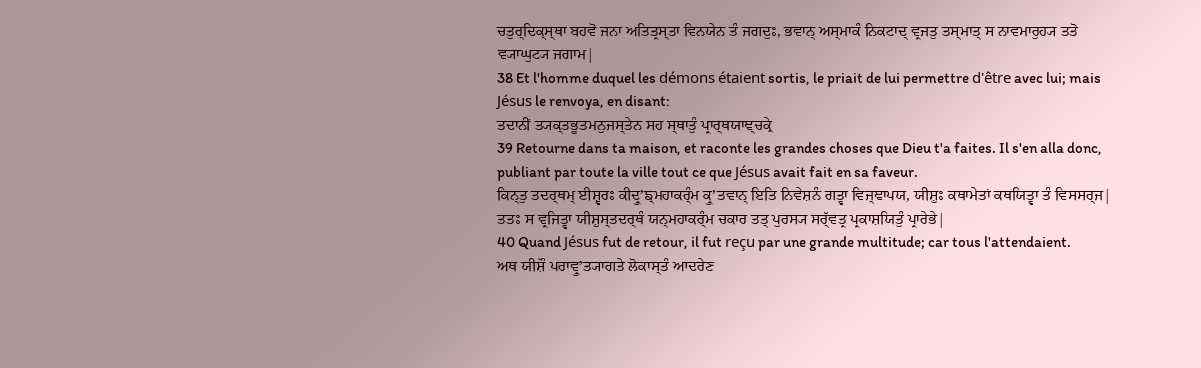ਚਤੁਰ੍ਦਿਕ੍ਸ੍ਥਾ ਬਹਵੋ ਜਨਾ ਅਤਿਤ੍ਰਸ੍ਤਾ ਵਿਨਯੇਨ ਤੰ ਜਗਦੁਃ, ਭਵਾਨ੍ ਅਸ੍ਮਾਕੰ ਨਿਕਟਾਦ੍ ਵ੍ਰਜਤੁ ਤਸ੍ਮਾਤ੍ ਸ ਨਾਵਮਾਰੁਹ੍ਯ ਤਤੋ ਵ੍ਯਾਘੁਟ੍ਯ ਜਗਾਮ|
38 Et l'homme duquel les démons étaient sortis, le priait de lui permettre d'être avec lui; mais Jésus le renvoya, en disant:
ਤਦਾਨੀਂ ਤ੍ਯਕ੍ਤਭੂਤਮਨੁਜਸ੍ਤੇਨ ਸਹ ਸ੍ਥਾਤੁੰ ਪ੍ਰਾਰ੍ਥਯਾਞ੍ਚਕ੍ਰੇ
39 Retourne dans ta maison, et raconte les grandes choses que Dieu t'a faites. Il s'en alla donc, publiant par toute la ville tout ce que Jésus avait fait en sa faveur.
ਕਿਨ੍ਤੁ ਤਦਰ੍ਥਮ੍ ਈਸ਼੍ਵਰਃ ਕੀਦ੍ਰੁʼਙ੍ਮਹਾਕਰ੍ੰਮ ਕ੍ਰੁʼਤਵਾਨ੍ ਇਤਿ ਨਿਵੇਸ਼ਨੰ ਗਤ੍ਵਾ ਵਿਜ੍ਞਾਪਯ, ਯੀਸ਼ੁਃ ਕਥਾਮੇਤਾਂ ਕਥਯਿਤ੍ਵਾ ਤੰ ਵਿਸਸਰ੍ਜ| ਤਤਃ ਸ ਵ੍ਰਜਿਤ੍ਵਾ ਯੀਸ਼ੁਸ੍ਤਦਰ੍ਥੰ ਯਨ੍ਮਹਾਕਰ੍ੰਮ ਚਕਾਰ ਤਤ੍ ਪੁਰਸ੍ਯ ਸਰ੍ੱਵਤ੍ਰ ਪ੍ਰਕਾਸ਼ਯਿਤੁੰ ਪ੍ਰਾਰੇਭੇ|
40 Quand Jésus fut de retour, il fut reçu par une grande multitude; car tous l'attendaient.
ਅਥ ਯੀਸ਼ੌ ਪਰਾਵ੍ਰੁʼਤ੍ਯਾਗਤੇ ਲੋਕਾਸ੍ਤੰ ਆਦਰੇਣ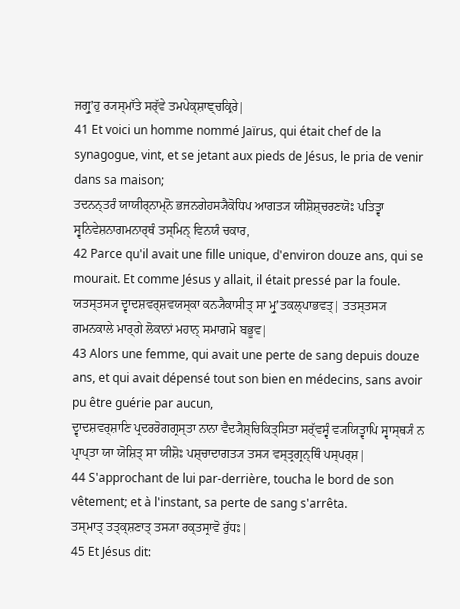ਜਗ੍ਰੁʼਹੁ ਰ੍ਯਸ੍ਮਾੱਤੇ ਸਰ੍ੱਵੇ ਤਮਪੇਕ੍ਸ਼ਾਞ੍ਚਕ੍ਰਿਰੇ|
41 Et voici un homme nommé Jaïrus, qui était chef de la synagogue, vint, et se jetant aux pieds de Jésus, le pria de venir dans sa maison;
ਤਦਨਨ੍ਤਰੰ ਯਾਯੀਰ੍ਨਾਮ੍ਨੋ ਭਜਨਗੇਹਸ੍ਯੈਕੋਧਿਪ ਆਗਤ੍ਯ ਯੀਸ਼ੋਸ਼੍ਚਰਣਯੋਃ ਪਤਿਤ੍ਵਾ ਸ੍ਵਨਿਵੇਸ਼ਨਾਗਮਨਾਰ੍ਥੰ ਤਸ੍ਮਿਨ੍ ਵਿਨਯੰ ਚਕਾਰ,
42 Parce qu'il avait une fille unique, d'environ douze ans, qui se mourait. Et comme Jésus y allait, il était pressé par la foule.
ਯਤਸ੍ਤਸ੍ਯ ਦ੍ਵਾਦਸ਼ਵਰ੍ਸ਼ਵਯਸ੍ਕਾ ਕਨ੍ਯੈਕਾਸੀਤ੍ ਸਾ ਮ੍ਰੁʼਤਕਲ੍ਪਾਭਵਤ੍| ਤਤਸ੍ਤਸ੍ਯ ਗਮਨਕਾਲੇ ਮਾਰ੍ਗੇ ਲੋਕਾਨਾਂ ਮਹਾਨ੍ ਸਮਾਗਮੋ ਬਭੂਵ|
43 Alors une femme, qui avait une perte de sang depuis douze ans, et qui avait dépensé tout son bien en médecins, sans avoir pu être guérie par aucun,
ਦ੍ਵਾਦਸ਼ਵਰ੍ਸ਼ਾਣਿ ਪ੍ਰਦਰਰੋਗਗ੍ਰਸ੍ਤਾ ਨਾਨਾ ਵੈਦ੍ਯੈਸ਼੍ਚਿਕਿਤ੍ਸਿਤਾ ਸਰ੍ੱਵਸ੍ਵੰ ਵ੍ਯਯਿਤ੍ਵਾਪਿ ਸ੍ਵਾਸ੍ਥ੍ਯੰ ਨ ਪ੍ਰਾਪ੍ਤਾ ਯਾ ਯੋਸ਼ਿਤ੍ ਸਾ ਯੀਸ਼ੋਃ ਪਸ਼੍ਚਾਦਾਗਤ੍ਯ ਤਸ੍ਯ ਵਸ੍ਤ੍ਰਗ੍ਰਨ੍ਥਿੰ ਪਸ੍ਪਰ੍ਸ਼|
44 S'approchant de lui par-derrière, toucha le bord de son vêtement; et à l'instant, sa perte de sang s'arrêta.
ਤਸ੍ਮਾਤ੍ ਤਤ੍ਕ੍ਸ਼ਣਾਤ੍ ਤਸ੍ਯਾ ਰਕ੍ਤਸ੍ਰਾਵੋ ਰੁੱਧਃ|
45 Et Jésus dit: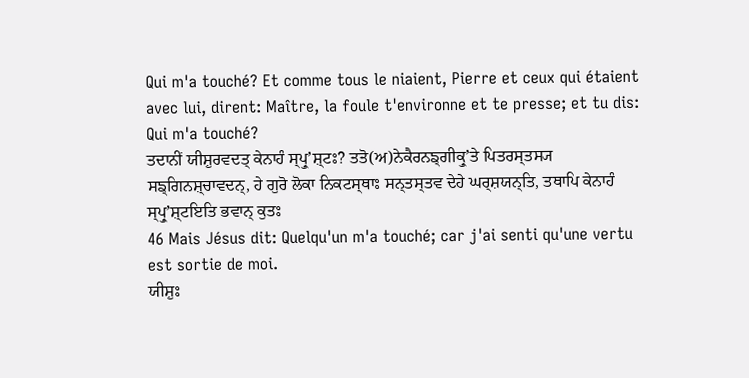Qui m'a touché? Et comme tous le niaient, Pierre et ceux qui étaient avec lui, dirent: Maître, la foule t'environne et te presse; et tu dis: Qui m'a touché?
ਤਦਾਨੀਂ ਯੀਸ਼ੁਰਵਦਤ੍ ਕੇਨਾਹੰ ਸ੍ਪ੍ਰੁʼਸ਼੍ਟਃ? ਤਤੋ(ਅ)ਨੇਕੈਰਨਙ੍ਗੀਕ੍ਰੁʼਤੇ ਪਿਤਰਸ੍ਤਸ੍ਯ ਸਙ੍ਗਿਨਸ਼੍ਚਾਵਦਨ੍, ਹੇ ਗੁਰੋ ਲੋਕਾ ਨਿਕਟਸ੍ਥਾਃ ਸਨ੍ਤਸ੍ਤਵ ਦੇਹੇ ਘਰ੍ਸ਼ਯਨ੍ਤਿ, ਤਥਾਪਿ ਕੇਨਾਹੰ ਸ੍ਪ੍ਰੁʼਸ਼੍ਟਇਤਿ ਭਵਾਨ੍ ਕੁਤਃ
46 Mais Jésus dit: Quelqu'un m'a touché; car j'ai senti qu'une vertu est sortie de moi.
ਯੀਸ਼ੁਃ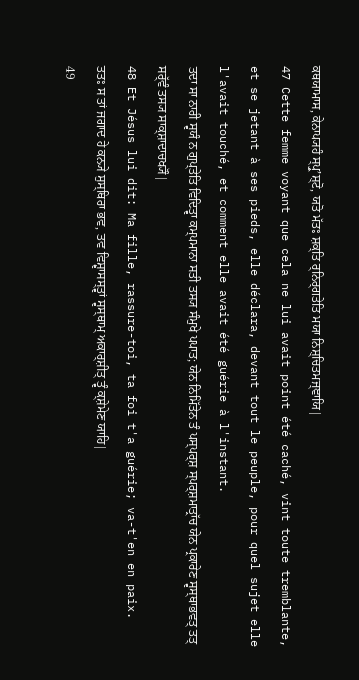ਕਥਯਾਮਾਸ, ਕੇਨਾਪ੍ਯਹੰ ਸ੍ਪ੍ਰੁʼਸ਼੍ਟੋ, ਯਤੋ ਮੱਤਃ ਸ਼ਕ੍ਤਿ ਰ੍ਨਿਰ੍ਗਤੇਤਿ ਮਯਾ ਨਿਸ਼੍ਚਿਤਮਜ੍ਞਾਯਿ|
47 Cette femme voyant que cela ne lui avait point été caché, vint toute tremblante, et se jetant à ses pieds, elle déclara, devant tout le peuple, pour quel sujet elle l'avait touché, et comment elle avait été guérie à l'instant.
ਤਦਾ ਸਾ ਨਾਰੀ ਸ੍ਵਯੰ ਨ ਗੁਪ੍ਤੇਤਿ ਵਿਦਿਤ੍ਵਾ ਕਮ੍ਪਮਾਨਾ ਸਤੀ ਤਸ੍ਯ ਸੰਮੁਖੇ ਪਪਾਤ; ਯੇਨ ਨਿਮਿੱਤੇਨ ਤੰ ਪਸ੍ਪਰ੍ਸ਼ ਸ੍ਪਰ੍ਸ਼ਮਾਤ੍ਰਾੱਚ ਯੇਨ ਪ੍ਰਕਾਰੇਣ ਸ੍ਵਸ੍ਥਾਭਵਤ੍ ਤਤ੍ ਸਰ੍ੱਵੰ ਤਸ੍ਯ ਸਾਕ੍ਸ਼ਾਦਾਚਖ੍ਯੌ|
48 Et Jésus lui dit: Ma fille, rassure-toi, ta foi t'a guérie; va-t'en en paix.
ਤਤਃ ਸ ਤਾਂ ਜਗਾਦ ਹੇ ਕਨ੍ਯੇ ਸੁਸ੍ਥਿਰਾ ਭਵ, ਤਵ ਵਿਸ਼੍ਵਾਸਸ੍ਤ੍ਵਾਂ ਸ੍ਵਸ੍ਥਾਮ੍ ਅਕਾਰ੍ਸ਼ੀਤ੍ ਤ੍ਵੰ ਕ੍ਸ਼ੇਮੇਣ ਯਾਹਿ|
49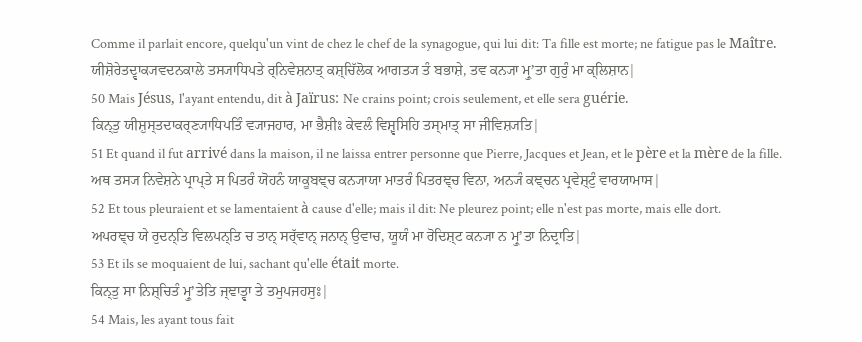Comme il parlait encore, quelqu'un vint de chez le chef de la synagogue, qui lui dit: Ta fille est morte; ne fatigue pas le Maître.
ਯੀਸ਼ੋਰੇਤਦ੍ਵਾਕ੍ਯਵਦਨਕਾਲੇ ਤਸ੍ਯਾਧਿਪਤੇ ਰ੍ਨਿਵੇਸ਼ਨਾਤ੍ ਕਸ਼੍ਚਿੱਲੋਕ ਆਗਤ੍ਯ ਤੰ ਬਭਾਸ਼ੇ, ਤਵ ਕਨ੍ਯਾ ਮ੍ਰੁʼਤਾ ਗੁਰੁੰ ਮਾ ਕ੍ਲਿਸ਼ਾਨ|
50 Mais Jésus, l'ayant entendu, dit à Jaïrus: Ne crains point; crois seulement, et elle sera guérie.
ਕਿਨ੍ਤੁ ਯੀਸ਼ੁਸ੍ਤਦਾਕਰ੍ਣ੍ਯਾਧਿਪਤਿੰ ਵ੍ਯਾਜਹਾਰ, ਮਾ ਭੈਸ਼ੀਃ ਕੇਵਲੰ ਵਿਸ਼੍ਵਸਿਹਿ ਤਸ੍ਮਾਤ੍ ਸਾ ਜੀਵਿਸ਼੍ਯਤਿ|
51 Et quand il fut arrivé dans la maison, il ne laissa entrer personne que Pierre, Jacques et Jean, et le père et la mère de la fille.
ਅਥ ਤਸ੍ਯ ਨਿਵੇਸ਼ਨੇ ਪ੍ਰਾਪ੍ਤੇ ਸ ਪਿਤਰੰ ਯੋਹਨੰ ਯਾਕੂਬਞ੍ਚ ਕਨ੍ਯਾਯਾ ਮਾਤਰੰ ਪਿਤਰਞ੍ਚ ਵਿਨਾ, ਅਨ੍ਯੰ ਕਞ੍ਚਨ ਪ੍ਰਵੇਸ਼੍ਟੁੰ ਵਾਰਯਾਮਾਸ|
52 Et tous pleuraient et se lamentaient à cause d'elle; mais il dit: Ne pleurez point; elle n'est pas morte, mais elle dort.
ਅਪਰਞ੍ਚ ਯੇ ਰੁਦਨ੍ਤਿ ਵਿਲਪਨ੍ਤਿ ਚ ਤਾਨ੍ ਸਰ੍ੱਵਾਨ੍ ਜਨਾਨ੍ ਉਵਾਚ, ਯੂਯੰ ਮਾ ਰੋਦਿਸ਼੍ਟ ਕਨ੍ਯਾ ਨ ਮ੍ਰੁʼਤਾ ਨਿਦ੍ਰਾਤਿ|
53 Et ils se moquaient de lui, sachant qu'elle était morte.
ਕਿਨ੍ਤੁ ਸਾ ਨਿਸ਼੍ਚਿਤੰ ਮ੍ਰੁʼਤੇਤਿ ਜ੍ਞਾਤ੍ਵਾ ਤੇ ਤਮੁਪਜਹਸੁਃ|
54 Mais, les ayant tous fait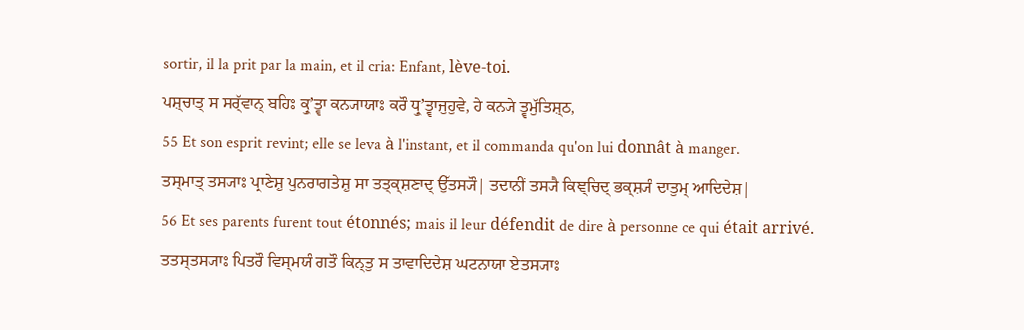sortir, il la prit par la main, et il cria: Enfant, lève-toi.
ਪਸ਼੍ਚਾਤ੍ ਸ ਸਰ੍ੱਵਾਨ੍ ਬਹਿਃ ਕ੍ਰੁʼਤ੍ਵਾ ਕਨ੍ਯਾਯਾਃ ਕਰੌ ਧ੍ਰੁʼਤ੍ਵਾਜੁਹੁਵੇ, ਹੇ ਕਨ੍ਯੇ ਤ੍ਵਮੁੱਤਿਸ਼੍ਠ,
55 Et son esprit revint; elle se leva à l'instant, et il commanda qu'on lui donnât à manger.
ਤਸ੍ਮਾਤ੍ ਤਸ੍ਯਾਃ ਪ੍ਰਾਣੇਸ਼ੁ ਪੁਨਰਾਗਤੇਸ਼ੁ ਸਾ ਤਤ੍ਕ੍ਸ਼ਣਾਦ੍ ਉੱਤਸ੍ਯੌ| ਤਦਾਨੀਂ ਤਸ੍ਯੈ ਕਿਞ੍ਚਿਦ੍ ਭਕ੍ਸ਼੍ਯੰ ਦਾਤੁਮ੍ ਆਦਿਦੇਸ਼|
56 Et ses parents furent tout étonnés; mais il leur défendit de dire à personne ce qui était arrivé.
ਤਤਸ੍ਤਸ੍ਯਾਃ ਪਿਤਰੌ ਵਿਸ੍ਮਯੰ ਗਤੌ ਕਿਨ੍ਤੁ ਸ ਤਾਵਾਦਿਦੇਸ਼ ਘਟਨਾਯਾ ਏਤਸ੍ਯਾਃ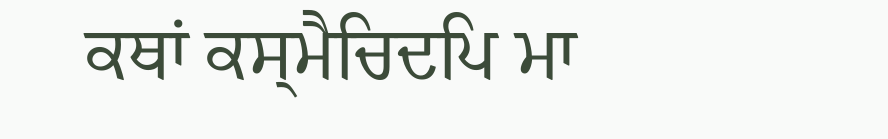ਕਥਾਂ ਕਸ੍ਮੈਚਿਦਪਿ ਮਾ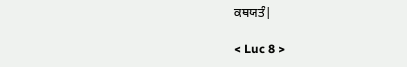ਕਥਯਤੰ|

< Luc 8 >